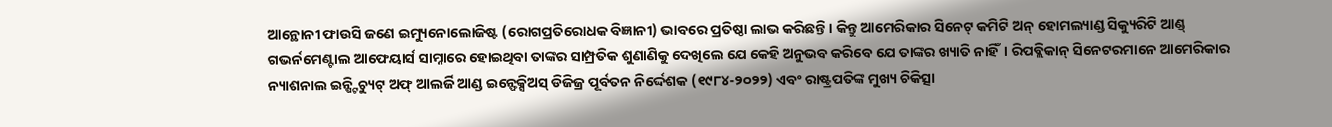ଆନ୍ଥୋନୀ ଫାଉସି ଜଣେ ଇମ୍ୟୁନୋଲୋଜିଷ୍ଟ (ରୋଗପ୍ରତିରୋଧକ ବିଜ୍ଞାନୀ) ଭାବରେ ପ୍ରତିଷ୍ଠା ଲାଭ କରିଛନ୍ତି। କିନ୍ତୁ ଆମେରିକାର ସିନେଟ୍ କମିଟି ଅନ୍ ହୋମଲ୍ୟାଣ୍ଡ ସିକ୍ୟୁରିଟି ଆଣ୍ଡ୍ ଗଭର୍ନମେଣ୍ଟାଲ ଆଫେୟାର୍ସ ସାମ୍ନାରେ ହୋଇଥିବା ତାଙ୍କର ସାମ୍ପ୍ରତିକ ଶୁଣାଣିକୁ ଦେଖିଲେ ଯେ କେହି ଅନୁଭବ କରିବେ ଯେ ତାଙ୍କର ଖ୍ୟାତି ନାହିଁ। ରିପବ୍ଲିକାନ୍ ସିନେଟରମାନେ ଆମେରିକାର ନ୍ୟାଶନାଲ ଇନ୍ଷ୍ଟିଚ୍ୟୁଟ୍ ଅଫ୍ ଆଲର୍ଜି ଆଣ୍ଡ ଇନ୍ଫେକ୍ସିଅସ୍ ଡିଜିଜ୍ର ପୂର୍ବତନ ନିର୍ଦ୍ଦେଶକ (୧୯୮୪-୨୦୨୨) ଏବଂ ରାଷ୍ଟ୍ରପତିଙ୍କ ମୁଖ୍ୟ ଚିକିତ୍ସା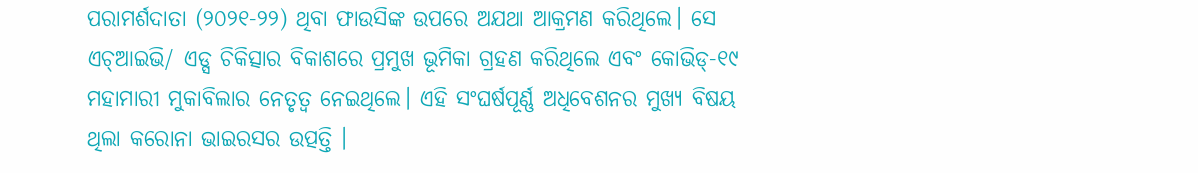ପରାମର୍ଶଦାତା (୨୦୨୧-୨୨) ଥିବା ଫାଉସିଙ୍କ ଉପରେ ଅଯଥା ଆକ୍ରମଣ କରିଥିଲେ। ସେ ଏଚ୍ଆଇଭି/ ଏଡ୍ସ ଚିକିତ୍ସାର ବିକାଶରେ ପ୍ରମୁଖ ଭୂମିକା ଗ୍ରହଣ କରିଥିଲେ ଏବଂ କୋଭିଡ୍-୧୯ ମହାମାରୀ ମୁକାବିଲାର ନେତୃତ୍ୱ ନେଇଥିଲେ। ଏହି ସଂଘର୍ଷପୂର୍ଣ୍ଣ ଅଧିବେଶନର ମୁଖ୍ୟ ବିଷୟ ଥିଲା କରୋନା ଭାଇରସର ଉତ୍ପତ୍ତି ।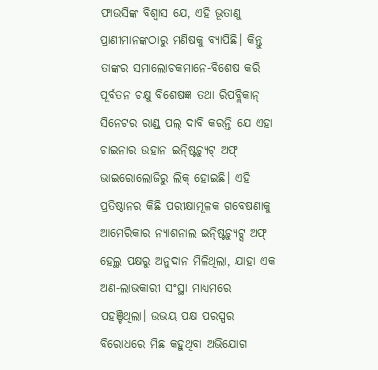ଫାଉସିଙ୍କ ବିଶ୍ୱାସ ଯେ, ଏହି ଭୂତାଣୁ ପ୍ରାଣୀମାନଙ୍କଠାରୁ ମଣିଷକୁ ବ୍ୟାପିଛି। କିନ୍ତୁ ତାଙ୍କର ସମାଲୋଚକମାନେ-ବିଶେଷ କରି ପୂର୍ବତନ ଚକ୍ଷୁ ବିଶେଷଜ୍ଞ ତଥା ରିପବ୍ଲିକାନ୍ ସିନେଟର ରାଣ୍ଡ୍ ପଲ୍ ଦାବି କରନ୍ତି ଯେ ଏହା ଚାଇନାର ଉହାନ ଇନ୍ଷ୍ଟିଚ୍ୟୁଟ୍ ଅଫ୍ ଭାଇରୋଲୋଜିରୁ ଲିକ୍ ହୋଇଛି। ଏହି ପ୍ରତିଷ୍ଠାନର କିଛି ପରୀକ୍ଷାମୂଳକ ଗବେଷଣାକୁ ଆମେରିକାର ନ୍ୟାଶନାଲ ଇନ୍ଷ୍ଟିଚ୍ୟୁଟ୍ସ ଅଫ୍ ହେଲ୍ଥ ପକ୍ଷରୁ ଅନୁଦାନ ମିଳିଥିଲା, ଯାହା ଏକ ଅଣ-ଲାଭକାରୀ ସଂସ୍ଥା ମାଧ୍ୟମରେ ପହଞ୍ଚିଥିଲା। ଉଭୟ ପକ୍ଷ ପରସ୍ପର ବିରୋଧରେ ମିଛ କହୁଥିବା ଅଭିଯୋଗ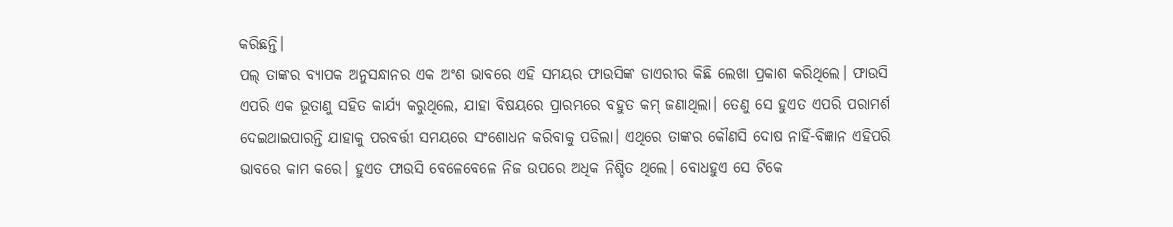କରିଛନ୍ତି।
ପଲ୍ ତାଙ୍କର ବ୍ୟାପକ ଅନୁସନ୍ଧାନର ଏକ ଅଂଶ ଭାବରେ ଏହି ସମୟର ଫାଉସିଙ୍କ ଡାଏରୀର କିଛି ଲେଖା ପ୍ରକାଶ କରିଥିଲେ। ଫାଉସି ଏପରି ଏକ ଭୂତାଣୁ ସହିତ କାର୍ଯ୍ୟ କରୁଥିଲେ, ଯାହା ବିଷୟରେ ପ୍ରାରମ୍ଭରେ ବହୁତ କମ୍ ଜଣାଥିଲା। ତେଣୁ ସେ ହୁଏତ ଏପରି ପରାମର୍ଶ ଦେଇଥାଇପାରନ୍ତି ଯାହାକୁ ପରବର୍ତ୍ତୀ ସମୟରେ ସଂଶୋଧନ କରିବାକୁ ପଡିଲା। ଏଥିରେ ତାଙ୍କର କୌଣସି ଦୋଷ ନାହିଁ-ବିଜ୍ଞାନ ଏହିପରି ଭାବରେ କାମ କରେ। ହୁଏତ ଫାଉସି ବେଳେବେଳେ ନିଜ ଉପରେ ଅଧିକ ନିଶ୍ଚିତ ଥିଲେ। ବୋଧହୁଏ ସେ ଟିକେ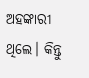ଅହଙ୍କାରୀ ଥିଲେ। କିନ୍ତୁ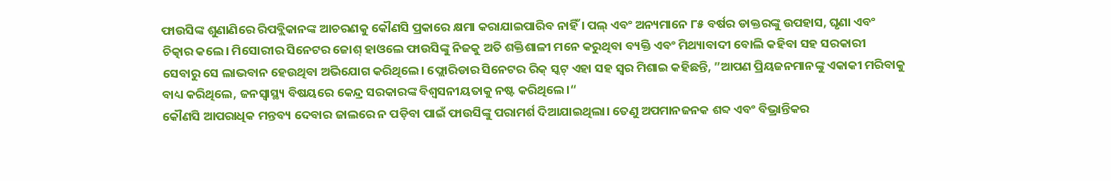ଫାଉସିଙ୍କ ଶୁଣାଣିରେ ରିପବ୍ଲିକାନଙ୍କ ଆଚରଣକୁ କୌଣସି ପ୍ରକାରେ କ୍ଷମା କରାଯାଇପାରିବ ନାହିଁ । ପଲ୍ ଏବଂ ଅନ୍ୟମାନେ ୮୫ ବର୍ଷର ଡାକ୍ତରଙ୍କୁ ଉପହାସ, ଘୃଣା ଏବଂ ଚିତ୍କାର କଲେ। ମିସୋରୀର ସିନେଟର ଜୋଶ୍ ହାଓଲେ ଫାଉସିଙ୍କୁ ନିଜକୁ ଅତି ଶକ୍ତିଶାଳୀ ମନେ କରୁଥିବା ବ୍ୟକ୍ତି ଏବଂ ମିଥ୍ୟାବାଦୀ ବୋଲି କହିବା ସହ ସରକାରୀ ସେବାରୁ ସେ ଲାଭବାନ ହେଉଥିବା ଅଭିଯୋଗ କରିଥିଲେ। ଫ୍ଲୋରିଡାର ସିନେଟର ରିକ୍ ସ୍କଟ୍ ଏହା ସହ ସ୍ବର ମିଶାଇ କହିଛନ୍ତି, ”ଆପଣ ପ୍ରିୟଜନମାନଙ୍କୁ ଏକାକୀ ମରିବାକୁ ବାଧ୍ୟ କରିଥିଲେ, ଜନସ୍ବାସ୍ଥ୍ୟ ବିଷୟରେ କେନ୍ଦ୍ର ସରକାରଙ୍କ ବିଶ୍ୱସନୀୟତାକୁ ନଷ୍ଟ କରିଥିଲେ।“
କୌଣସି ଆପରାଧିକ ମନ୍ତବ୍ୟ ଦେବାର ଜାଲରେ ନ ପଡ଼ିବା ପାଇଁ ଫାଉସିଙ୍କୁ ପରାମର୍ଶ ଦିଆଯାଇଥିଲା। ତେଣୁ ଅପମାନଜନକ ଶବ୍ଦ ଏବଂ ବିଭ୍ରାନ୍ତିକର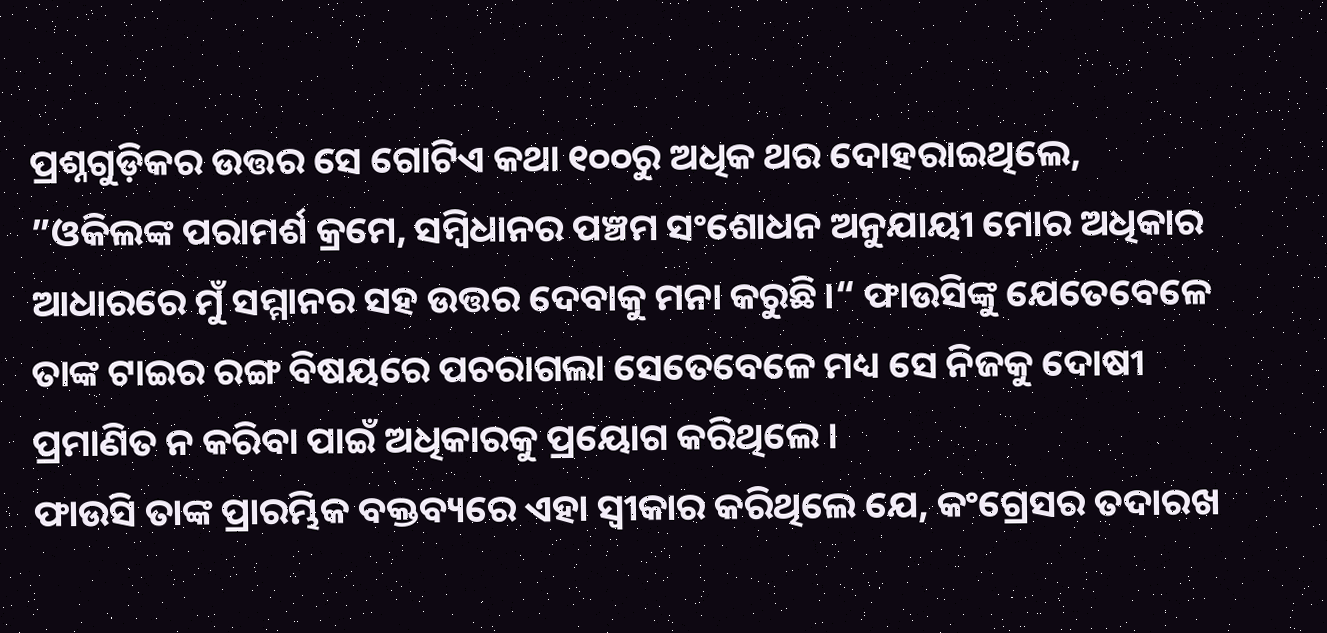ପ୍ରଶ୍ନଗୁଡ଼ିକର ଉତ୍ତର ସେ ଗୋଟିଏ କଥା ୧୦୦ରୁ ଅଧିକ ଥର ଦୋହରାଇଥିଲେ, ”ଓକିଲଙ୍କ ପରାମର୍ଶ କ୍ରମେ, ସମ୍ବିଧାନର ପଞ୍ଚମ ସଂଶୋଧନ ଅନୁଯାୟୀ ମୋର ଅଧିକାର ଆଧାରରେ ମୁଁ ସମ୍ମାନର ସହ ଉତ୍ତର ଦେବାକୁ ମନା କରୁଛି।“ ଫାଉସିଙ୍କୁ ଯେତେବେଳେ ତାଙ୍କ ଟାଇର ରଙ୍ଗ ବିଷୟରେ ପଚରାଗଲା ସେତେବେଳେ ମଧ୍ୟ ସେ ନିଜକୁ ଦୋଷୀ ପ୍ରମାଣିତ ନ କରିବା ପାଇଁ ଅଧିକାରକୁ ପ୍ରୟୋଗ କରିଥିଲେ।
ଫାଉସି ତାଙ୍କ ପ୍ରାରମ୍ଭିକ ବକ୍ତବ୍ୟରେ ଏହା ସ୍ବୀକାର କରିଥିଲେ ଯେ, କଂଗ୍ରେସର ତଦାରଖ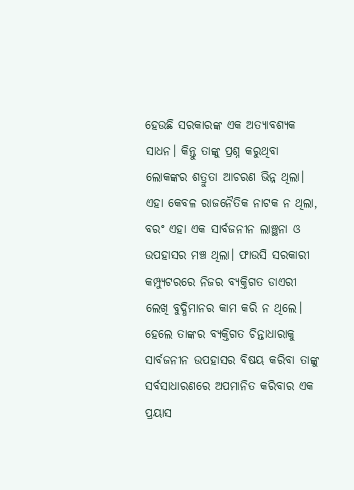ହେଉଛି ସରକାରଙ୍କ ଏକ ଅତ୍ୟାବଶ୍ୟକ ସାଧନ। କିନ୍ତୁ ତାଙ୍କୁ ପ୍ରଶ୍ନ କରୁଥିବା ଲୋକଙ୍କର ଶତ୍ରୁତା ଆଚରଣ ଭିନ୍ନ ଥିଲା। ଏହା କେବଳ ରାଜନୈତିକ ନାଟକ ନ ଥିଲା, ବରଂ ଏହା ଏକ ସାର୍ବଜନୀନ ଲାଞ୍ଛନା ଓ ଉପହାସର ମଞ୍ଚ ଥିଲା। ଫାଉସି ସରକାରୀ କମ୍ପ୍ୟୁଟରରେ ନିଜର ବ୍ୟକ୍ତିଗତ ଡାଏରୀ ଲେଖି ବୁଦ୍ଧିମାନର କାମ କରି ନ ଥିଲେ। ହେଲେ ତାଙ୍କର ବ୍ୟକ୍ତିଗତ ଚିନ୍ତାଧାରାକୁ ସାର୍ବଜନୀନ ଉପହାସର ବିଷୟ କରିବା ତାଙ୍କୁ ସର୍ବସାଧାରଣରେ ଅପମାନିତ କରିବାର ଏକ ପ୍ରୟାସ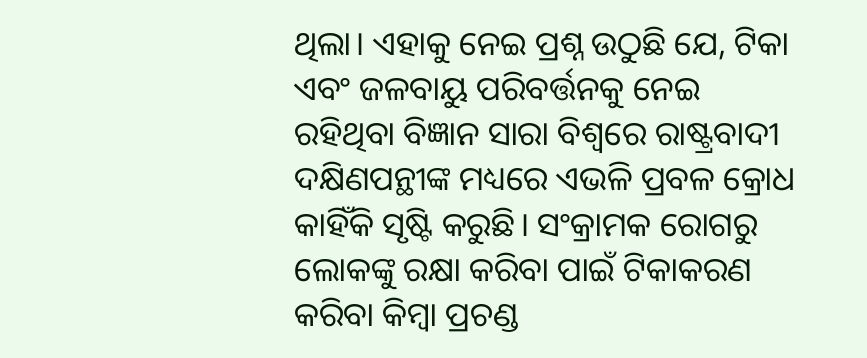ଥିଲା। ଏହାକୁ ନେଇ ପ୍ରଶ୍ନ ଉଠୁଛି ଯେ, ଟିକା ଏବଂ ଜଳବାୟୁ ପରିବର୍ତ୍ତନକୁ ନେଇ ରହିଥିବା ବିଜ୍ଞାନ ସାରା ବିଶ୍ୱରେ ରାଷ୍ଟ୍ରବାଦୀ ଦକ୍ଷିଣପନ୍ଥୀଙ୍କ ମଧ୍ୟରେ ଏଭଳି ପ୍ରବଳ କ୍ରୋଧ କାହିଁକି ସୃଷ୍ଟି କରୁଛି। ସଂକ୍ରାମକ ରୋଗରୁ ଲୋକଙ୍କୁ ରକ୍ଷା କରିବା ପାଇଁ ଟିକାକରଣ କରିବା କିମ୍ବା ପ୍ରଚଣ୍ଡ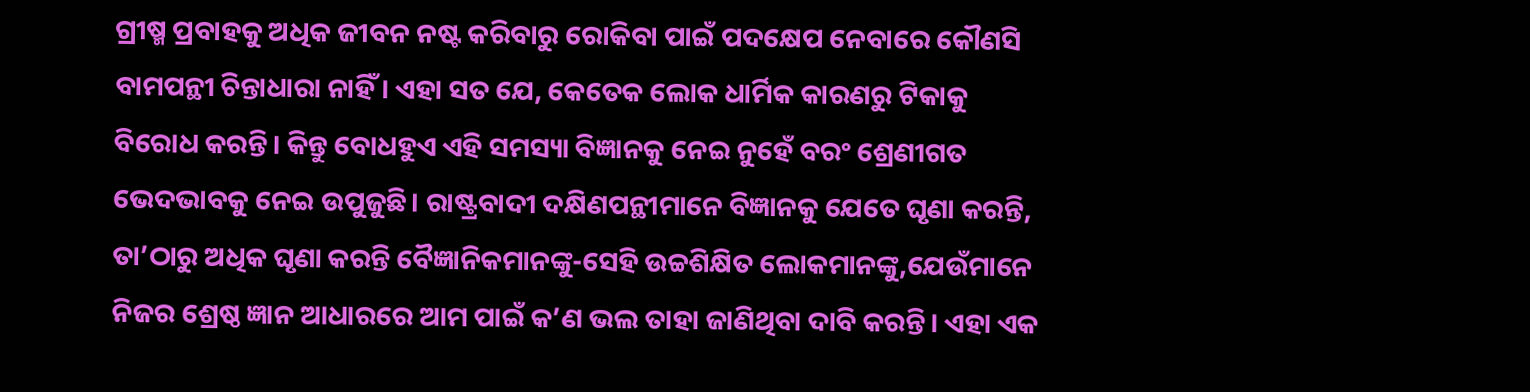ଗ୍ରୀଷ୍ମ ପ୍ରବାହକୁ ଅଧିକ ଜୀବନ ନଷ୍ଟ କରିବାରୁ ରୋକିବା ପାଇଁ ପଦକ୍ଷେପ ନେବାରେ କୌଣସି ବାମପନ୍ଥୀ ଚିନ୍ତାଧାରା ନାହିଁ। ଏହା ସତ ଯେ, କେତେକ ଲୋକ ଧାର୍ମିକ କାରଣରୁ ଟିକାକୁ ବିରୋଧ କରନ୍ତି। କିନ୍ତୁ ବୋଧହୁଏ ଏହି ସମସ୍ୟା ବିଜ୍ଞାନକୁ ନେଇ ନୁହେଁ ବରଂ ଶ୍ରେଣୀଗତ ଭେଦଭାବକୁ ନେଇ ଉପୁଜୁଛି। ରାଷ୍ଟ୍ରବାଦୀ ଦକ୍ଷିଣପନ୍ଥୀମାନେ ବିଜ୍ଞାନକୁ ଯେତେ ଘୃଣା କରନ୍ତି, ତା’ଠାରୁ ଅଧିକ ଘୃଣା କରନ୍ତି ବୈଜ୍ଞାନିକମାନଙ୍କୁ-ସେହି ଉଚ୍ଚଶିକ୍ଷିତ ଲୋକମାନଙ୍କୁ,ଯେଉଁମାନେ ନିଜର ଶ୍ରେଷ୍ଠ ଜ୍ଞାନ ଆଧାରରେ ଆମ ପାଇଁ କ’ଣ ଭଲ ତାହା ଜାଣିଥିବା ଦାବି କରନ୍ତି। ଏହା ଏକ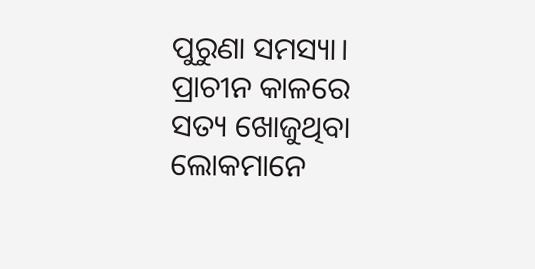ପୁରୁଣା ସମସ୍ୟା। ପ୍ରାଚୀନ କାଳରେ ସତ୍ୟ ଖୋଜୁଥିବା ଲୋକମାନେ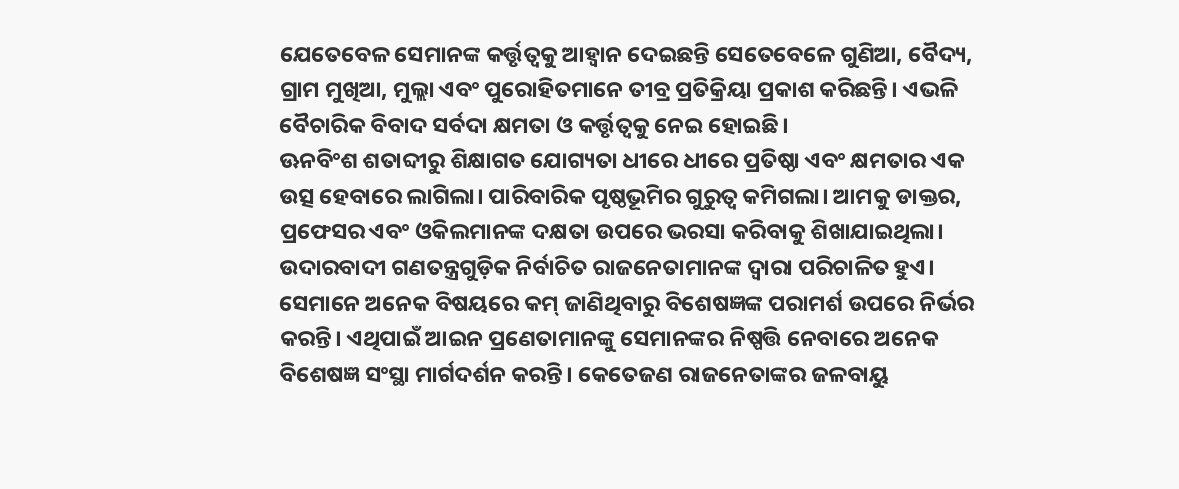ଯେତେବେଳ ସେମାନଙ୍କ କର୍ତ୍ତୃତ୍ୱକୁ ଆହ୍ବାନ ଦେଇଛନ୍ତି ସେତେବେଳେ ଗୁଣିଆ, ବୈଦ୍ୟ, ଗ୍ରାମ ମୁଖିଆ, ମୁଲ୍ଲା ଏବଂ ପୁରୋହିତମାନେ ତୀବ୍ର ପ୍ରତିକ୍ରିୟା ପ୍ରକାଶ କରିଛନ୍ତି। ଏଭଳି ବୈଚାରିକ ବିବାଦ ସର୍ବଦା କ୍ଷମତା ଓ କର୍ତ୍ତୃତ୍ୱକୁ ନେଇ ହୋଇଛି।
ଊନବିଂଶ ଶତାବ୍ଦୀରୁ ଶିକ୍ଷାଗତ ଯୋଗ୍ୟତା ଧୀରେ ଧୀରେ ପ୍ରତିଷ୍ଠା ଏବଂ କ୍ଷମତାର ଏକ ଉତ୍ସ ହେବାରେ ଲାଗିଲା। ପାରିବାରିକ ପୃଷ୍ଠଭୂମିର ଗୁରୁତ୍ୱ କମିଗଲା। ଆମକୁ ଡାକ୍ତର, ପ୍ରଫେସର ଏବଂ ଓକିଲମାନଙ୍କ ଦକ୍ଷତା ଉପରେ ଭରସା କରିବାକୁ ଶିଖାଯାଇଥିଲା। ଉଦାରବାଦୀ ଗଣତନ୍ତ୍ରଗୁଡ଼ିକ ନିର୍ବାଚିତ ରାଜନେତାମାନଙ୍କ ଦ୍ୱାରା ପରିଚାଳିତ ହୁଏ। ସେମାନେ ଅନେକ ବିଷୟରେ କମ୍ ଜାଣିଥିବାରୁ ବିଶେଷଜ୍ଞଙ୍କ ପରାମର୍ଶ ଉପରେ ନିର୍ଭର କରନ୍ତି। ଏଥିପାଇଁ ଆଇନ ପ୍ରଣେତାମାନଙ୍କୁ ସେମାନଙ୍କର ନିଷ୍ପତ୍ତି ନେବାରେ ଅନେକ ବିଶେଷଜ୍ଞ ସଂସ୍ଥା ମାର୍ଗଦର୍ଶନ କରନ୍ତି। କେତେଜଣ ରାଜନେତାଙ୍କର ଜଳବାୟୁ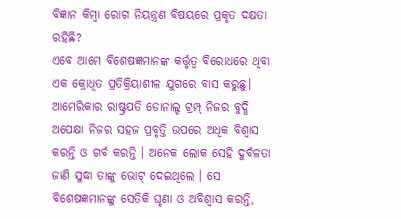ବିଜ୍ଞାନ କିମ୍ବା ରୋଗ ନିୟନ୍ତ୍ରଣ ବିଷୟରେ ପ୍ରକୃତ ଦକ୍ଷତା ରହିଛି?
ଏବେ ଆମେ ବିଶେଷଜ୍ଞମାନଙ୍କ କର୍ତ୍ତୃତ୍ୱ ବିରୋଧରେ ଥିବା ଏକ କ୍ରୋଧିତ ପ୍ରତିକ୍ରିୟାଶୀଳ ଯୁଗରେ ବାସ କରୁଛୁ। ଆମେରିକାର ରାଷ୍ଟ୍ରପତି ଡୋନାଲ୍ଡ ଟ୍ରମ୍ପ୍ ନିଜର ବୁଦ୍ଧି ଅପେକ୍ଷା ନିଜର ସହଜ ପ୍ରବୃତ୍ତି ଉପରେ ଅଧିକ ବିଶ୍ୱାସ କରନ୍ତି ଓ ଗର୍ବ କରନ୍ତି । ଅନେକ ଲୋକ ସେହି ଦୁର୍ବଳତା ଜାଣି ସୁଦ୍ଧା ତାଙ୍କୁ ଭୋଟ୍ ଦେଇଥିଲେ । ସେ ବିଶେଷଜ୍ଞମାନଙ୍କୁ ସେତିକି ଘୃଣା ଓ ଅବିଶ୍ୱାସ କରନ୍ତି,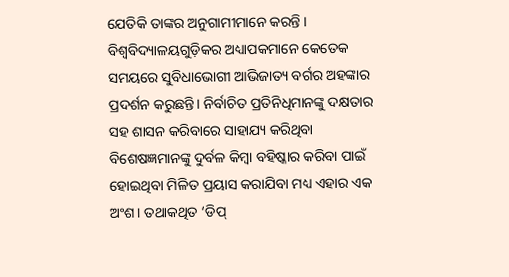ଯେତିକି ତାଙ୍କର ଅନୁଗାମୀମାନେ କରନ୍ତି । ବିଶ୍ୱବିଦ୍ୟାଳୟଗୁଡ଼ିକର ଅଧ୍ୟାପକମାନେ କେତେକ ସମୟରେ ସୁବିଧାଭୋଗୀ ଆଭିଜାତ୍ୟ ବର୍ଗର ଅହଙ୍କାର ପ୍ରଦର୍ଶନ କରୁଛନ୍ତି। ନିର୍ବାଚିତ ପ୍ରତିନିଧିମାନଙ୍କୁ ଦକ୍ଷତାର ସହ ଶାସନ କରିବାରେ ସାହାଯ୍ୟ କରିଥିବା ବିଶେଷଜ୍ଞମାନଙ୍କୁ ଦୁର୍ବଳ କିମ୍ବା ବହିଷ୍କାର କରିବା ପାଇଁ ହୋଇଥିବା ମିଳିତ ପ୍ରୟାସ କରାଯିବା ମଧ୍ୟ ଏହାର ଏକ ଅଂଶ। ତଥାକଥିତ ‘ଡିପ୍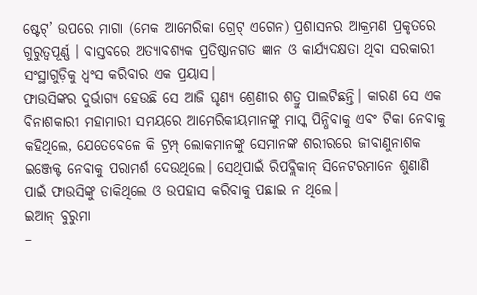ଷ୍ଟେଟ୍’ ଉପରେ ମାଗା (ମେକ ଆମେରିକା ଗ୍ରେଟ୍ ଏଗେନ) ପ୍ରଶାସନର ଆକ୍ରମଣ ପ୍ରକୃତରେ ଗୁରୁତ୍ୱପୂର୍ଣ୍ଣ । ବାସ୍ତବରେ ଅତ୍ୟାବଶ୍ୟକ ପ୍ରତିଷ୍ଠାନଗତ ଜ୍ଞାନ ଓ କାର୍ଯ୍ୟଦକ୍ଷତା ଥିବା ସରକାରୀ ସଂସ୍ଥାଗୁଡ଼ିକୁ ଧ୍ୱଂସ କରିବାର ଏକ ପ୍ରୟାସ।
ଫାଉସିଙ୍କର ଦୁର୍ଭାଗ୍ୟ ହେଉଛି ସେ ଆଜି ଘୃଣ୍ୟ ଶ୍ରେଣୀର ଶତ୍ରୁ ପାଲଟିଛନ୍ତି। କାରଣ ସେ ଏକ ବିନାଶକାରୀ ମହାମାରୀ ସମୟରେ ଆମେରିକୀୟମାନଙ୍କୁ ମାସ୍କ ପିନ୍ଧିବାକୁ ଏବଂ ଟିକା ନେବାକୁ କହିଥିଲେ, ଯେତେବେଳେ କି ଟ୍ରମ୍ପ୍ ଲୋକମାନଙ୍କୁ ସେମାନଙ୍କ ଶରୀରରେ ଜୀବାଣୁନାଶକ ଇଞ୍ଜେକ୍ଟ ନେବାକୁ ପରାମର୍ଶ ଦେଉଥିଲେ। ସେଥିପାଇଁ ରିପବ୍ଲିକାନ୍ ସିନେଟରମାନେ ଶୁଣାଣି ପାଇଁ ଫାଉସିଙ୍କୁ ଡାକିଥିଲେ ଓ ଉପହାସ କରିବାକୁ ପଛାଇ ନ ଥିଲେ।
ଇଆନ୍ ବୁରୁମା
–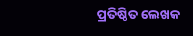ପ୍ରତିଷ୍ଠିତ ଲେଖକ